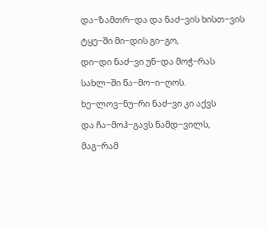და−ზამთრ−და და ნაძ−ვის ხისთ−ვის
ტყე−ში მი−დის გი−გო,
დი−დი ნაძ−ვი უნ−და მოჭ−რას
სახლ−ში წა−მო−ი−ღოს.
ხე−ლოვ−ნუ−რი ნაძ−ვი კი აქვს
და ჩა−მოჰ−გავს ნამდ−ვილს,
მაგ−რამ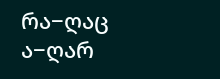რა−ღაც ა−ღარ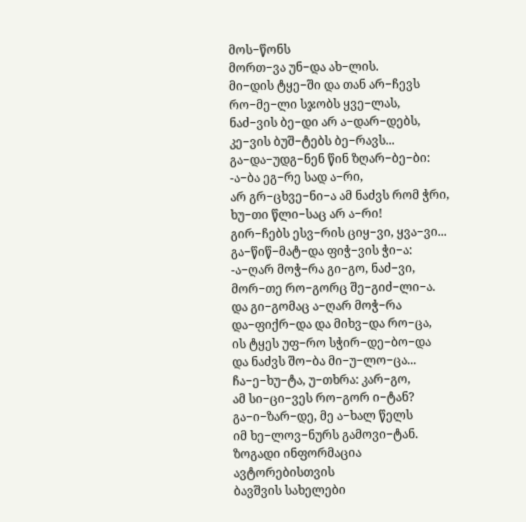მოს−წონს
მორთ−ვა უნ−და ახ−ლის.
მი−დის ტყე−ში და თან არ−ჩევს
რო−მე−ლი სჯობს ყვე−ლას,
ნაძ−ვის ბე−დი არ ა−დარ−დებს,
კე−ვის ბუშ−ტებს ბე−რავს...
გა−და−უდგ−ნენ წინ ზღარ−ბე−ბი:
-ა−ბა ეგ−რე სად ა−რი,
არ გრ−ცხვე−ნი−ა ამ ნაძვს რომ ჭრი,
ხუ−თი წლი−საც არ ა−რი!
გირ−ჩებს ესვ−რის ციყ−ვი, ყვა−ვი...
გა−წიწ−მატ−და ფიჭ−ვის ჭი−ა:
-ა−ღარ მოჭ−რა გი−გო, ნაძ−ვი,
მორ−თე რო−გორც შე−გიძ−ლი−ა.
და გი−გომაც ა−ღარ მოჭ−რა
და−ფიქრ−და და მიხვ−და რო−ცა,
ის ტყეს უფ−რო სჭირ−დე−ბო−და
და ნაძვს შო−ბა მი−უ−ლო−ცა...
ჩა−ე−ხუ−ტა, უ−თხრა: კარ−გო,
ამ სი−ცი−ვეს რო−გორ ი−ტან?
გა−ი−ზარ−დე, მე ა−ხალ წელს
იმ ხე−ლოვ−ნურს გამოვი−ტან.
ზოგადი ინფორმაცია
ავტორებისთვის
ბავშვის სახელები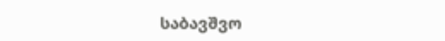საბავშვო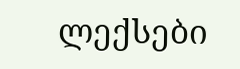ლექსები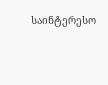საინტერესო